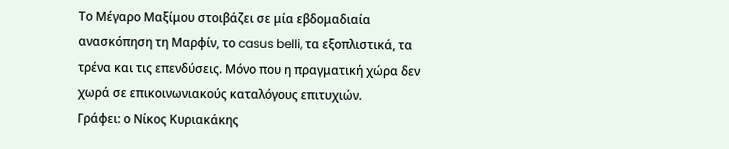Το Μέγαρο Μαξίμου στοιβάζει σε μία εβδομαδιαία ανασκόπηση τη Μαρφίν, το casus belli, τα εξοπλιστικά, τα τρένα και τις επενδύσεις. Μόνο που η πραγματική χώρα δεν χωρά σε επικοινωνιακούς καταλόγους επιτυχιών.
Γράφει: ο Νίκος Κυριακάκης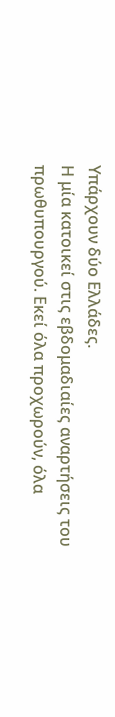Υπάρχουν δύο Ελλάδες.
Η μία κατοικεί στις εβδομαδιαίες αναρτήσεις του πρωθυπουργού. Εκεί όλα προχωρούν, όλα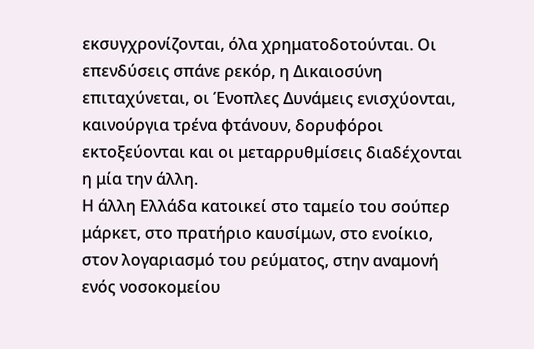εκσυγχρονίζονται, όλα χρηματοδοτούνται. Οι επενδύσεις σπάνε ρεκόρ, η Δικαιοσύνη επιταχύνεται, οι Ένοπλες Δυνάμεις ενισχύονται, καινούργια τρένα φτάνουν, δορυφόροι εκτοξεύονται και οι μεταρρυθμίσεις διαδέχονται η μία την άλλη.
Η άλλη Ελλάδα κατοικεί στο ταμείο του σούπερ μάρκετ, στο πρατήριο καυσίμων, στο ενοίκιο, στον λογαριασμό του ρεύματος, στην αναμονή ενός νοσοκομείου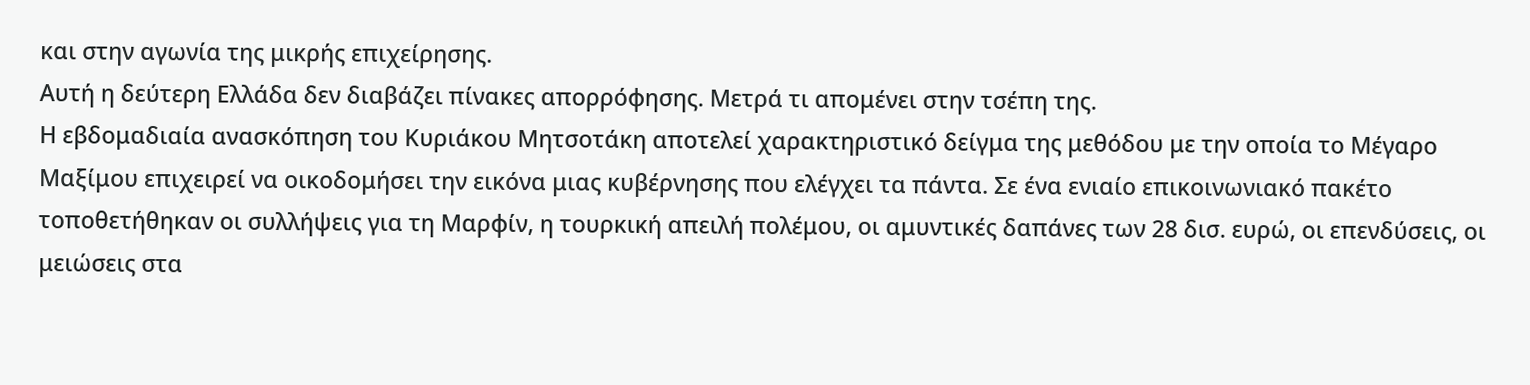και στην αγωνία της μικρής επιχείρησης.
Αυτή η δεύτερη Ελλάδα δεν διαβάζει πίνακες απορρόφησης. Μετρά τι απομένει στην τσέπη της.
Η εβδομαδιαία ανασκόπηση του Κυριάκου Μητσοτάκη αποτελεί χαρακτηριστικό δείγμα της μεθόδου με την οποία το Μέγαρο Μαξίμου επιχειρεί να οικοδομήσει την εικόνα μιας κυβέρνησης που ελέγχει τα πάντα. Σε ένα ενιαίο επικοινωνιακό πακέτο τοποθετήθηκαν οι συλλήψεις για τη Μαρφίν, η τουρκική απειλή πολέμου, οι αμυντικές δαπάνες των 28 δισ. ευρώ, οι επενδύσεις, οι μειώσεις στα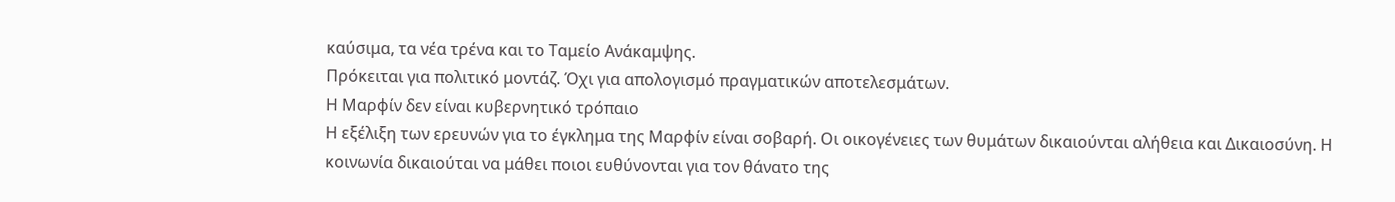καύσιμα, τα νέα τρένα και το Ταμείο Ανάκαμψης.
Πρόκειται για πολιτικό μοντάζ. Όχι για απολογισμό πραγματικών αποτελεσμάτων.
Η Μαρφίν δεν είναι κυβερνητικό τρόπαιο
Η εξέλιξη των ερευνών για το έγκλημα της Μαρφίν είναι σοβαρή. Οι οικογένειες των θυμάτων δικαιούνται αλήθεια και Δικαιοσύνη. Η κοινωνία δικαιούται να μάθει ποιοι ευθύνονται για τον θάνατο της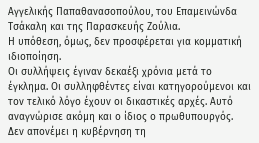Αγγελικής Παπαθανασοπούλου, του Επαμεινώνδα Τσάκαλη και της Παρασκευής Ζούλια.
Η υπόθεση, όμως, δεν προσφέρεται για κομματική ιδιοποίηση.
Οι συλλήψεις έγιναν δεκαέξι χρόνια μετά το έγκλημα. Οι συλληφθέντες είναι κατηγορούμενοι και τον τελικό λόγο έχουν οι δικαστικές αρχές. Αυτό αναγνώρισε ακόμη και ο ίδιος ο πρωθυπουργός.
Δεν απονέμει η κυβέρνηση τη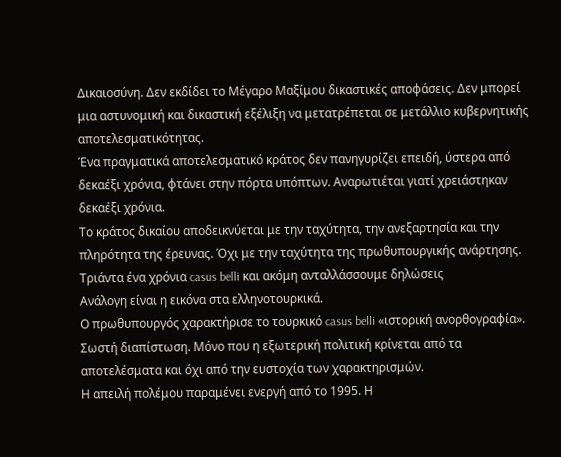Δικαιοσύνη. Δεν εκδίδει το Μέγαρο Μαξίμου δικαστικές αποφάσεις. Δεν μπορεί μια αστυνομική και δικαστική εξέλιξη να μετατρέπεται σε μετάλλιο κυβερνητικής αποτελεσματικότητας.
Ένα πραγματικά αποτελεσματικό κράτος δεν πανηγυρίζει επειδή, ύστερα από δεκαέξι χρόνια, φτάνει στην πόρτα υπόπτων. Αναρωτιέται γιατί χρειάστηκαν δεκαέξι χρόνια.
Το κράτος δικαίου αποδεικνύεται με την ταχύτητα, την ανεξαρτησία και την πληρότητα της έρευνας. Όχι με την ταχύτητα της πρωθυπουργικής ανάρτησης.
Τριάντα ένα χρόνια casus belli και ακόμη ανταλλάσσουμε δηλώσεις
Ανάλογη είναι η εικόνα στα ελληνοτουρκικά.
Ο πρωθυπουργός χαρακτήρισε το τουρκικό casus belli «ιστορική ανορθογραφία». Σωστή διαπίστωση. Μόνο που η εξωτερική πολιτική κρίνεται από τα αποτελέσματα και όχι από την ευστοχία των χαρακτηρισμών.
Η απειλή πολέμου παραμένει ενεργή από το 1995. Η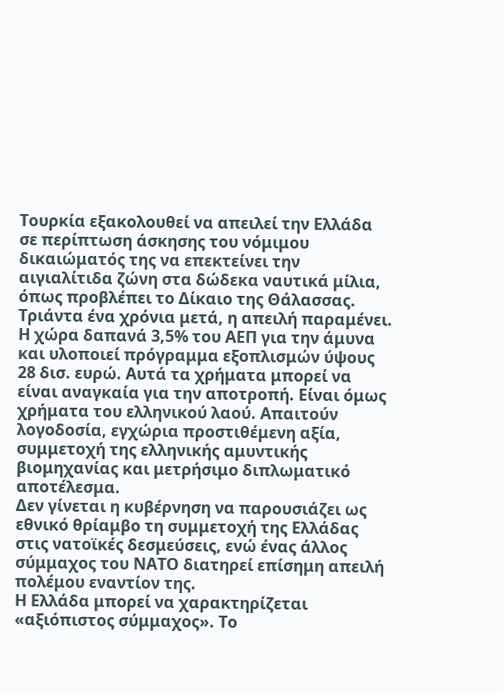Τουρκία εξακολουθεί να απειλεί την Ελλάδα σε περίπτωση άσκησης του νόμιμου δικαιώματός της να επεκτείνει την αιγιαλίτιδα ζώνη στα δώδεκα ναυτικά μίλια, όπως προβλέπει το Δίκαιο της Θάλασσας.
Τριάντα ένα χρόνια μετά, η απειλή παραμένει.
Η χώρα δαπανά 3,5% του ΑΕΠ για την άμυνα και υλοποιεί πρόγραμμα εξοπλισμών ύψους 28 δισ. ευρώ. Αυτά τα χρήματα μπορεί να είναι αναγκαία για την αποτροπή. Είναι όμως χρήματα του ελληνικού λαού. Απαιτούν λογοδοσία, εγχώρια προστιθέμενη αξία, συμμετοχή της ελληνικής αμυντικής βιομηχανίας και μετρήσιμο διπλωματικό αποτέλεσμα.
Δεν γίνεται η κυβέρνηση να παρουσιάζει ως εθνικό θρίαμβο τη συμμετοχή της Ελλάδας στις νατοϊκές δεσμεύσεις, ενώ ένας άλλος σύμμαχος του ΝΑΤΟ διατηρεί επίσημη απειλή πολέμου εναντίον της.
Η Ελλάδα μπορεί να χαρακτηρίζεται «αξιόπιστος σύμμαχος». Το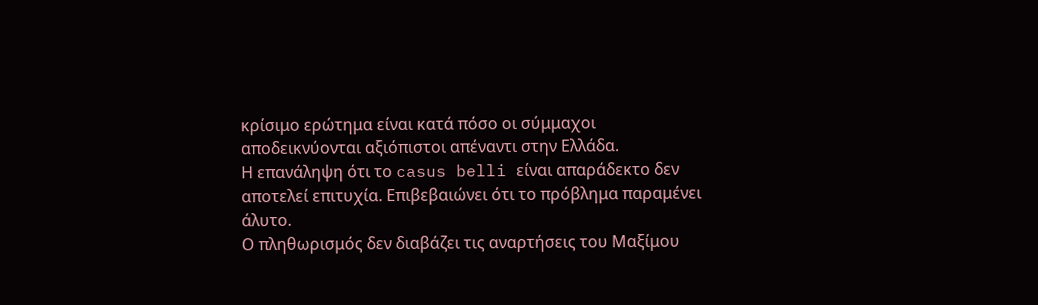κρίσιμο ερώτημα είναι κατά πόσο οι σύμμαχοι αποδεικνύονται αξιόπιστοι απέναντι στην Ελλάδα.
Η επανάληψη ότι το casus belli είναι απαράδεκτο δεν αποτελεί επιτυχία. Επιβεβαιώνει ότι το πρόβλημα παραμένει άλυτο.
Ο πληθωρισμός δεν διαβάζει τις αναρτήσεις του Μαξίμου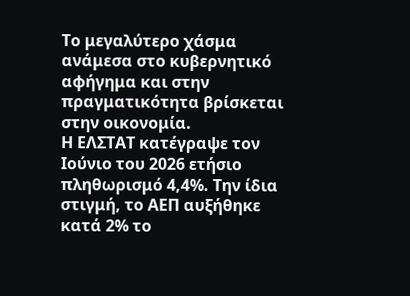Το μεγαλύτερο χάσμα ανάμεσα στο κυβερνητικό αφήγημα και στην πραγματικότητα βρίσκεται στην οικονομία.
Η ΕΛΣΤΑΤ κατέγραψε τον Ιούνιο του 2026 ετήσιο πληθωρισμό 4,4%. Την ίδια στιγμή, το ΑΕΠ αυξήθηκε κατά 2% το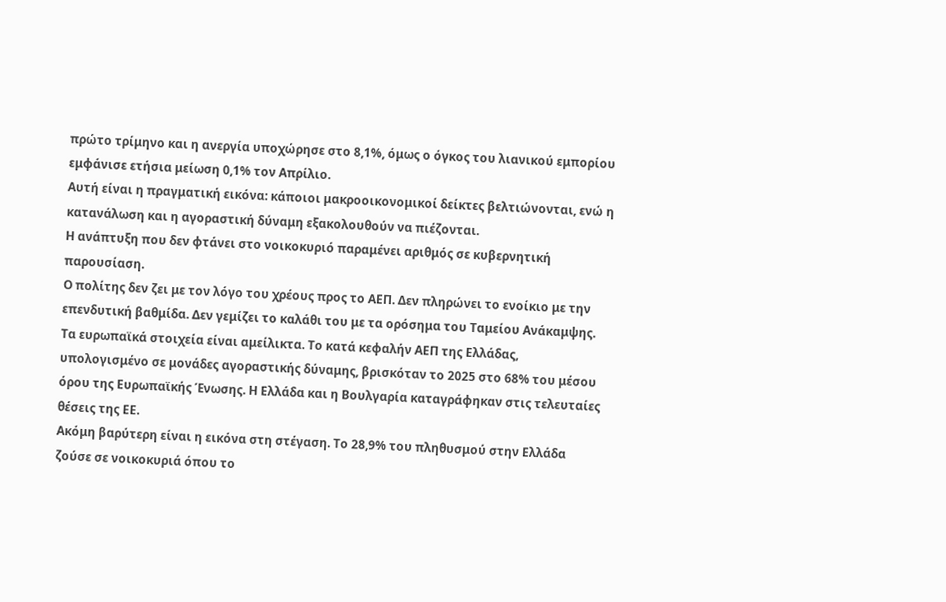πρώτο τρίμηνο και η ανεργία υποχώρησε στο 8,1%, όμως ο όγκος του λιανικού εμπορίου εμφάνισε ετήσια μείωση 0,1% τον Απρίλιο.
Αυτή είναι η πραγματική εικόνα: κάποιοι μακροοικονομικοί δείκτες βελτιώνονται, ενώ η κατανάλωση και η αγοραστική δύναμη εξακολουθούν να πιέζονται.
Η ανάπτυξη που δεν φτάνει στο νοικοκυριό παραμένει αριθμός σε κυβερνητική παρουσίαση.
Ο πολίτης δεν ζει με τον λόγο του χρέους προς το ΑΕΠ. Δεν πληρώνει το ενοίκιο με την επενδυτική βαθμίδα. Δεν γεμίζει το καλάθι του με τα ορόσημα του Ταμείου Ανάκαμψης.
Τα ευρωπαϊκά στοιχεία είναι αμείλικτα. Το κατά κεφαλήν ΑΕΠ της Ελλάδας, υπολογισμένο σε μονάδες αγοραστικής δύναμης, βρισκόταν το 2025 στο 68% του μέσου όρου της Ευρωπαϊκής Ένωσης. Η Ελλάδα και η Βουλγαρία καταγράφηκαν στις τελευταίες θέσεις της ΕΕ.
Ακόμη βαρύτερη είναι η εικόνα στη στέγαση. Το 28,9% του πληθυσμού στην Ελλάδα ζούσε σε νοικοκυριά όπου το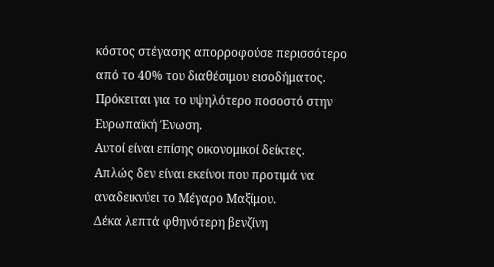κόστος στέγασης απορροφούσε περισσότερο από το 40% του διαθέσιμου εισοδήματος. Πρόκειται για το υψηλότερο ποσοστό στην Ευρωπαϊκή Ένωση.
Αυτοί είναι επίσης οικονομικοί δείκτες.
Απλώς δεν είναι εκείνοι που προτιμά να αναδεικνύει το Μέγαρο Μαξίμου.
Δέκα λεπτά φθηνότερη βενζίνη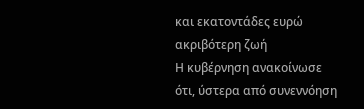και εκατοντάδες ευρώ ακριβότερη ζωή
Η κυβέρνηση ανακοίνωσε ότι, ύστερα από συνεννόηση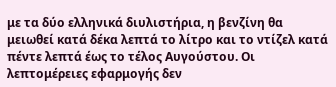με τα δύο ελληνικά διυλιστήρια, η βενζίνη θα μειωθεί κατά δέκα λεπτά το λίτρο και το ντίζελ κατά πέντε λεπτά έως το τέλος Αυγούστου. Οι λεπτομέρειες εφαρμογής δεν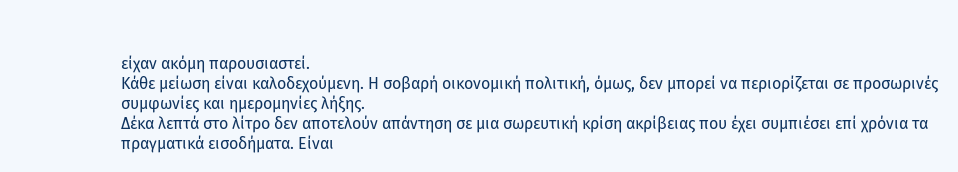είχαν ακόμη παρουσιαστεί.
Κάθε μείωση είναι καλοδεχούμενη. Η σοβαρή οικονομική πολιτική, όμως, δεν μπορεί να περιορίζεται σε προσωρινές συμφωνίες και ημερομηνίες λήξης.
Δέκα λεπτά στο λίτρο δεν αποτελούν απάντηση σε μια σωρευτική κρίση ακρίβειας που έχει συμπιέσει επί χρόνια τα πραγματικά εισοδήματα. Είναι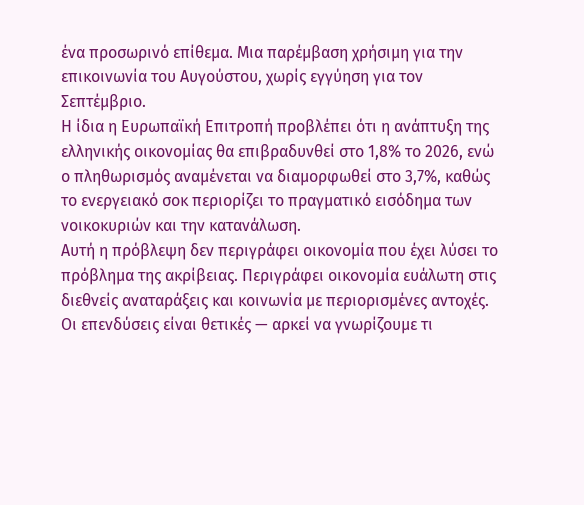ένα προσωρινό επίθεμα. Μια παρέμβαση χρήσιμη για την επικοινωνία του Αυγούστου, χωρίς εγγύηση για τον Σεπτέμβριο.
Η ίδια η Ευρωπαϊκή Επιτροπή προβλέπει ότι η ανάπτυξη της ελληνικής οικονομίας θα επιβραδυνθεί στο 1,8% το 2026, ενώ ο πληθωρισμός αναμένεται να διαμορφωθεί στο 3,7%, καθώς το ενεργειακό σοκ περιορίζει το πραγματικό εισόδημα των νοικοκυριών και την κατανάλωση.
Αυτή η πρόβλεψη δεν περιγράφει οικονομία που έχει λύσει το πρόβλημα της ακρίβειας. Περιγράφει οικονομία ευάλωτη στις διεθνείς αναταράξεις και κοινωνία με περιορισμένες αντοχές.
Οι επενδύσεις είναι θετικές — αρκεί να γνωρίζουμε τι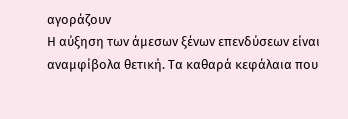αγοράζουν
Η αύξηση των άμεσων ξένων επενδύσεων είναι αναμφίβολα θετική. Τα καθαρά κεφάλαια που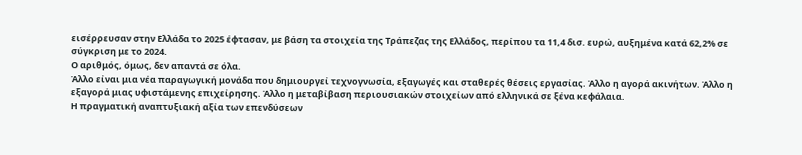εισέρρευσαν στην Ελλάδα το 2025 έφτασαν, με βάση τα στοιχεία της Τράπεζας της Ελλάδος, περίπου τα 11,4 δισ. ευρώ, αυξημένα κατά 62,2% σε σύγκριση με το 2024.
Ο αριθμός, όμως, δεν απαντά σε όλα.
Άλλο είναι μια νέα παραγωγική μονάδα που δημιουργεί τεχνογνωσία, εξαγωγές και σταθερές θέσεις εργασίας. Άλλο η αγορά ακινήτων. Άλλο η εξαγορά μιας υφιστάμενης επιχείρησης. Άλλο η μεταβίβαση περιουσιακών στοιχείων από ελληνικά σε ξένα κεφάλαια.
Η πραγματική αναπτυξιακή αξία των επενδύσεων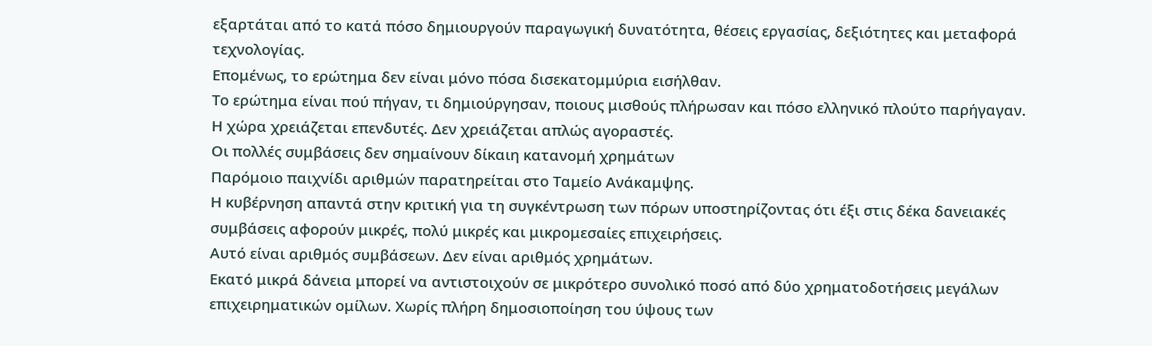εξαρτάται από το κατά πόσο δημιουργούν παραγωγική δυνατότητα, θέσεις εργασίας, δεξιότητες και μεταφορά τεχνολογίας.
Επομένως, το ερώτημα δεν είναι μόνο πόσα δισεκατομμύρια εισήλθαν.
Το ερώτημα είναι πού πήγαν, τι δημιούργησαν, ποιους μισθούς πλήρωσαν και πόσο ελληνικό πλούτο παρήγαγαν.
Η χώρα χρειάζεται επενδυτές. Δεν χρειάζεται απλώς αγοραστές.
Οι πολλές συμβάσεις δεν σημαίνουν δίκαιη κατανομή χρημάτων
Παρόμοιο παιχνίδι αριθμών παρατηρείται στο Ταμείο Ανάκαμψης.
Η κυβέρνηση απαντά στην κριτική για τη συγκέντρωση των πόρων υποστηρίζοντας ότι έξι στις δέκα δανειακές συμβάσεις αφορούν μικρές, πολύ μικρές και μικρομεσαίες επιχειρήσεις.
Αυτό είναι αριθμός συμβάσεων. Δεν είναι αριθμός χρημάτων.
Εκατό μικρά δάνεια μπορεί να αντιστοιχούν σε μικρότερο συνολικό ποσό από δύο χρηματοδοτήσεις μεγάλων επιχειρηματικών ομίλων. Χωρίς πλήρη δημοσιοποίηση του ύψους των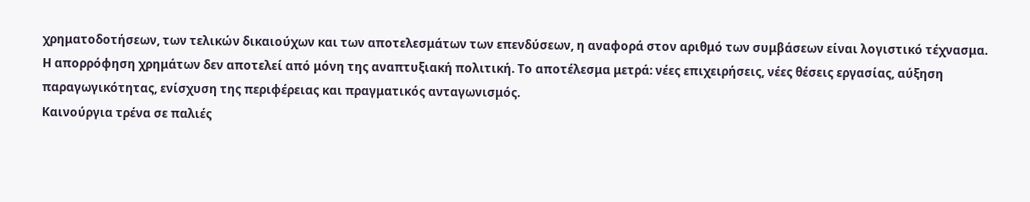χρηματοδοτήσεων, των τελικών δικαιούχων και των αποτελεσμάτων των επενδύσεων, η αναφορά στον αριθμό των συμβάσεων είναι λογιστικό τέχνασμα.
Η απορρόφηση χρημάτων δεν αποτελεί από μόνη της αναπτυξιακή πολιτική. Το αποτέλεσμα μετρά: νέες επιχειρήσεις, νέες θέσεις εργασίας, αύξηση παραγωγικότητας, ενίσχυση της περιφέρειας και πραγματικός ανταγωνισμός.
Καινούργια τρένα σε παλιές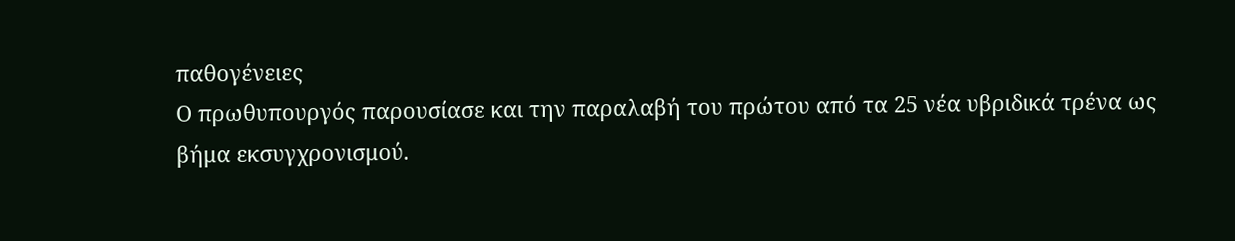παθογένειες
Ο πρωθυπουργός παρουσίασε και την παραλαβή του πρώτου από τα 25 νέα υβριδικά τρένα ως βήμα εκσυγχρονισμού.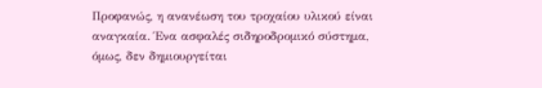Προφανώς, η ανανέωση του τροχαίου υλικού είναι αναγκαία. Ένα ασφαλές σιδηροδρομικό σύστημα, όμως, δεν δημιουργείται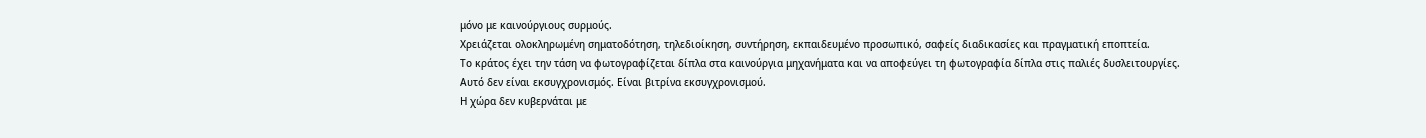μόνο με καινούργιους συρμούς.
Χρειάζεται ολοκληρωμένη σηματοδότηση, τηλεδιοίκηση, συντήρηση, εκπαιδευμένο προσωπικό, σαφείς διαδικασίες και πραγματική εποπτεία.
Το κράτος έχει την τάση να φωτογραφίζεται δίπλα στα καινούργια μηχανήματα και να αποφεύγει τη φωτογραφία δίπλα στις παλιές δυσλειτουργίες.
Αυτό δεν είναι εκσυγχρονισμός. Είναι βιτρίνα εκσυγχρονισμού.
Η χώρα δεν κυβερνάται με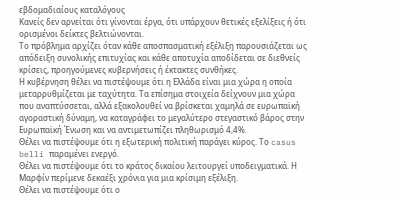εβδομαδιαίους καταλόγους
Κανείς δεν αρνείται ότι γίνονται έργα, ότι υπάρχουν θετικές εξελίξεις ή ότι ορισμένοι δείκτες βελτιώνονται.
Το πρόβλημα αρχίζει όταν κάθε αποσπασματική εξέλιξη παρουσιάζεται ως απόδειξη συνολικής επιτυχίας και κάθε αποτυχία αποδίδεται σε διεθνείς κρίσεις, προηγούμενες κυβερνήσεις ή έκτακτες συνθήκες.
Η κυβέρνηση θέλει να πιστέψουμε ότι η Ελλάδα είναι μια χώρα η οποία μεταρρυθμίζεται με ταχύτητα. Τα επίσημα στοιχεία δείχνουν μια χώρα που αναπτύσσεται, αλλά εξακολουθεί να βρίσκεται χαμηλά σε ευρωπαϊκή αγοραστική δύναμη, να καταγράφει το μεγαλύτερο στεγαστικό βάρος στην Ευρωπαϊκή Ένωση και να αντιμετωπίζει πληθωρισμό 4,4%.
Θέλει να πιστέψουμε ότι η εξωτερική πολιτική παράγει κύρος. Το casus belli παραμένει ενεργό.
Θέλει να πιστέψουμε ότι το κράτος δικαίου λειτουργεί υποδειγματικά. Η Μαρφίν περίμενε δεκαέξι χρόνια για μια κρίσιμη εξέλιξη.
Θέλει να πιστέψουμε ότι ο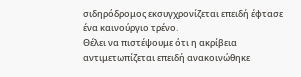σιδηρόδρομος εκσυγχρονίζεται επειδή έφτασε ένα καινούργιο τρένο.
Θέλει να πιστέψουμε ότι η ακρίβεια αντιμετωπίζεται επειδή ανακοινώθηκε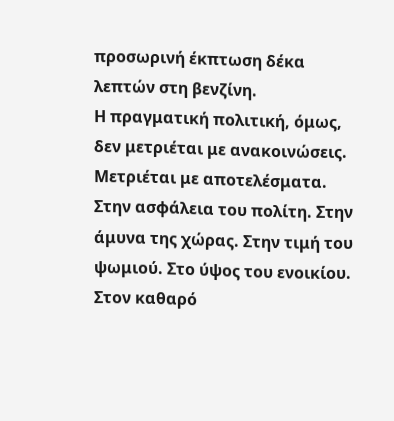προσωρινή έκπτωση δέκα λεπτών στη βενζίνη.
Η πραγματική πολιτική, όμως, δεν μετριέται με ανακοινώσεις. Μετριέται με αποτελέσματα.
Στην ασφάλεια του πολίτη. Στην άμυνα της χώρας. Στην τιμή του ψωμιού. Στο ύψος του ενοικίου. Στον καθαρό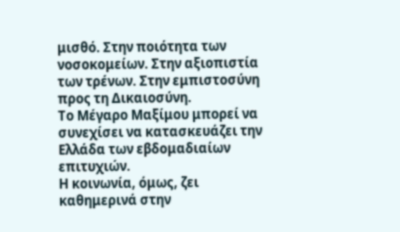μισθό. Στην ποιότητα των νοσοκομείων. Στην αξιοπιστία των τρένων. Στην εμπιστοσύνη προς τη Δικαιοσύνη.
Το Μέγαρο Μαξίμου μπορεί να συνεχίσει να κατασκευάζει την Ελλάδα των εβδομαδιαίων επιτυχιών.
Η κοινωνία, όμως, ζει καθημερινά στην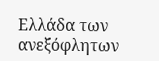Ελλάδα των ανεξόφλητων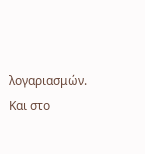λογαριασμών.
Και στο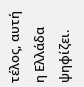τέλος, αυτή η Ελλάδα ψηφίζει.